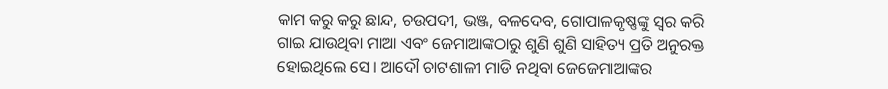କାମ କରୁ କରୁ ଛାନ୍ଦ, ଚଉପଦୀ, ଭଞ୍ଜ, ବଳଦେବ, ଗୋପାଳକୃଷ୍ଣଙ୍କୁ ସ୍ବର କରି ଗାଇ ଯାଉଥିବା ମାଆ ଏବଂ ଜେମାଆଙ୍କଠାରୁ ଶୁଣି ଶୁଣି ସାହିତ୍ୟ ପ୍ରତି ଅନୁରକ୍ତ ହୋଇଥିଲେ ସେ। ଆଦୌ ଚାଟଶାଳୀ ମାଡି ନଥିବା ଜେଜେମାଆଙ୍କର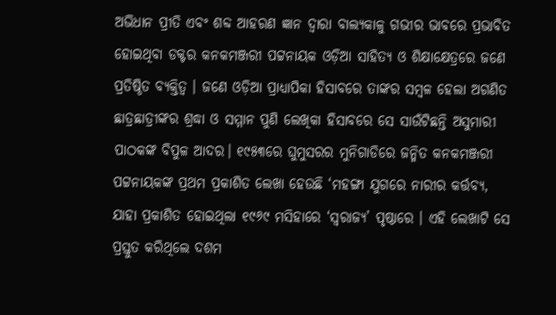ଅଭିଧାନ ପ୍ରୀତି ଏବଂ ଶବ୍ଦ ଆହରଣ ଜ୍ଞାନ ଦ୍ୱାରା ବାଲ୍ୟକାଳୁ ଗଭୀର ଭାବରେ ପ୍ରଭାବିତ ହୋଇଥିବା ଡକ୍ଟର କନକମଞ୍ଜରୀ ପଟ୍ଟନାୟକ ଓଡ଼ିଆ ସାହିତ୍ୟ ଓ ଶିକ୍ଷାକ୍ଷେତ୍ରରେ ଜଣେ ପ୍ରତିଷ୍ଠିତ ବ୍ୟକ୍ତିତ୍ୱ । ଜଣେ ଓଡ଼ିଆ ପ୍ରାଧ୍ୟାପିକା ହିସାବରେ ତାଙ୍କର ସମ୍ବଳ ହେଲା ଅଗଣିତ ଛାତ୍ରଛାତ୍ରୀଙ୍କର ଶ୍ରଦ୍ଧା ଓ ସମ୍ମାନ ପୁଣି ଲେଖିକା ହିସାବରେ ସେ ସାଉଁଟିଛନ୍ତି ଅସୁମାରୀ ପାଠକଙ୍କ ବିପୁଳ ଆଦର। ୧୯୫୩ରେ ଘୁମୁସରର ମୁନିଗାଡିରେ ଜନ୍ମିତ କନକମଞ୍ଜରୀ ପଟ୍ଟନାୟକଙ୍କ ପ୍ରଥମ ପ୍ରକାଶିତ ଲେଖା ହେଉଛି ‘ମହଙ୍ଗା ଯୁଗରେ ନାରୀର କର୍ତ୍ତବ୍ୟ, ଯାହା ପ୍ରକାଶିତ ହୋଇଥିଲା ୧୯୬୯ ମସିହାରେ ‘ସ୍ବରାଜ୍ୟ’ ପୃଷ୍ଠାରେ । ଏହି ଲେଖାଟି ସେ ପ୍ରସ୍ତୁତ କରିଥିଲେ ଦଶମ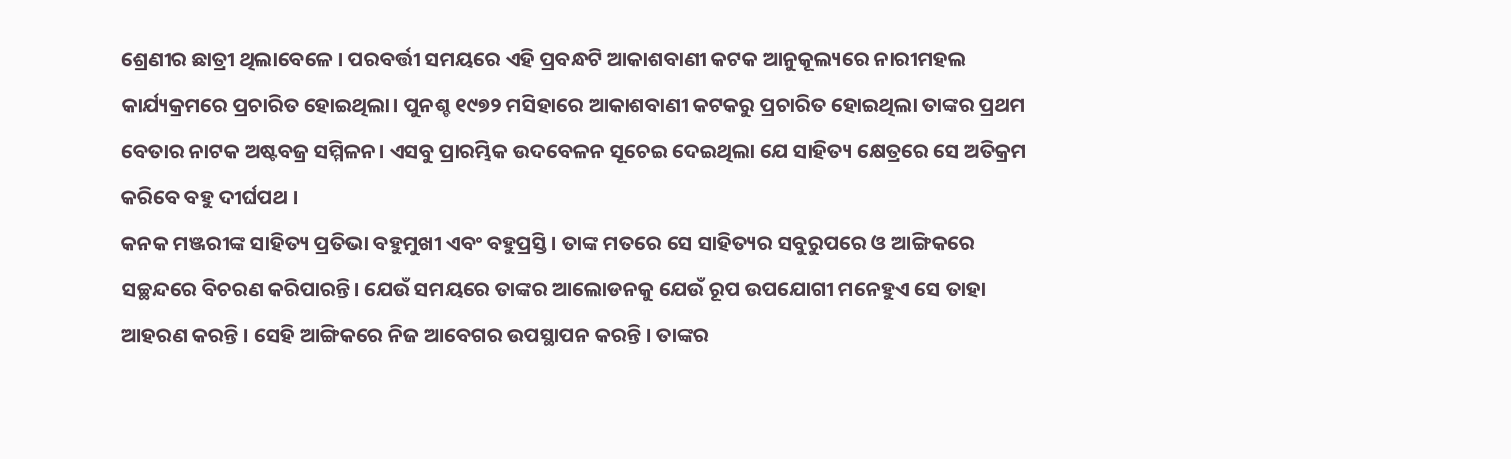ଶ୍ରେଣୀର ଛାତ୍ରୀ ଥିଲାବେଳେ । ପରବର୍ତ୍ତୀ ସମୟରେ ଏହି ପ୍ରବନ୍ଧଟି ଆକାଶବାଣୀ କଟକ ଆନୁକୂଲ୍ୟରେ ନାରୀମହଲ କାର୍ଯ୍ୟକ୍ରମରେ ପ୍ରଚାରିତ ହୋଇଥିଲା। ପୁନଶ୍ଚ ୧୯୭୨ ମସିହାରେ ଆକାଶବାଣୀ କଟକରୁ ପ୍ରଚାରିତ ହୋଇଥିଲା ତାଙ୍କର ପ୍ରଥମ ବେତାର ନାଟକ ଅଷ୍ଟବଜ୍ର ସମ୍ମିଳନ। ଏସବୁ ପ୍ରାରମ୍ଭିକ ଉଦବେଳନ ସୂଚେଇ ଦେଇଥିଲା ଯେ ସାହିତ୍ୟ କ୍ଷେତ୍ରରେ ସେ ଅତିକ୍ରମ କରିବେ ବହୁ ଦୀର୍ଘପଥ ।
କନକ ମଞ୍ଜରୀଙ୍କ ସାହିତ୍ୟ ପ୍ରତିଭା ବହୁମୁଖୀ ଏବଂ ବହୁପ୍ରସ୍ତି। ତାଙ୍କ ମତରେ ସେ ସାହିତ୍ୟର ସବୁରୁପରେ ଓ ଆଙ୍ଗିକରେ ସଚ୍ଛନ୍ଦରେ ବିଚରଣ କରିପାରନ୍ତି। ଯେଉଁ ସମୟରେ ତାଙ୍କର ଆଲୋଡନକୁ ଯେଉଁ ରୂପ ଉପଯୋଗୀ ମନେହୁଏ ସେ ତାହା ଆହରଣ କରନ୍ତି । ସେହି ଆଙ୍ଗିକରେ ନିଜ ଆବେଗର ଉପସ୍ଥାପନ କରନ୍ତି । ତାଙ୍କର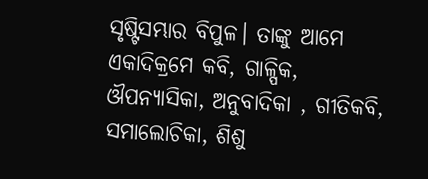ସୃଷ୍ଟିସମ୍ଭାର ବିପୁଳ। ତାଙ୍କୁ ଆମେ ଏକାଦିକ୍ରମେ କବି, ଗାଳ୍ପିକ, ଔପନ୍ୟାସିକା, ଅନୁବାଦିକା , ଗୀତିକବି, ସମାଲୋଚିକା, ଶିଶୁ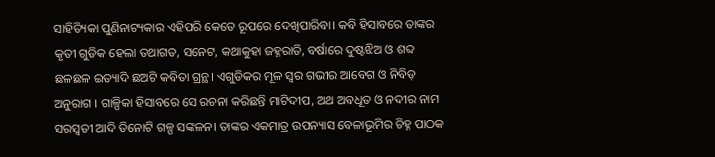ସାହିତ୍ୟିକା ପୁଣିନାଟ୍ୟକାର ଏହିପରି କେତେ ରୂପରେ ଦେଖିପାରିବା। କବି ହିସାବରେ ତାଙ୍କର କୃତୀ ଗୁଡିକ ହେଲା ତଥାଗତ, ସନେଟ, କଥାକୁହା ଜହ୍ନରାତି, ବର୍ଷାରେ ଦୁଷ୍ଟଝିଅ ଓ ଶବ୍ଦ ଛଳଛଳ ଇତ୍ୟାଦି ଛଅଟି କବିତା ଗ୍ରନ୍ଥ। ଏଗୁଡିକର ମୂଳ ସ୍ବର ଗଭୀର ଆବେଗ ଓ ନିବିଡ଼ ଅନୁରାଗ । ଗାଳ୍ପିକା ହିସାବରେ ସେ ରଚନା କରିଛନ୍ତି ମାଟିଦୀପ, ଅଥ ଅବଧୂତ ଓ ନଦୀର ନାମ ସରସ୍ବତୀ ଆଦି ତିନୋଟି ଗଳ୍ପ ସଙ୍କଳନ। ତାଙ୍କର ଏକମାତ୍ର ଉପନ୍ୟାସ ବେଳାଭୂମିର ଚିହ୍ନ ପାଠକ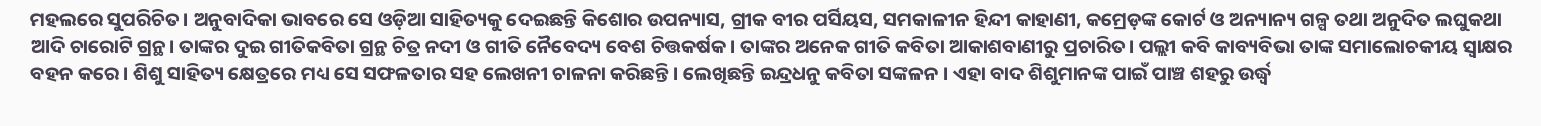ମହଲରେ ସୁପରିଚିତ। ଅନୁବାଦିକା ଭାବରେ ସେ ଓଡ଼ିଆ ସାହିତ୍ୟକୁ ଦେଇଛନ୍ତି କିଶୋର ଉପନ୍ୟାସ, ଗ୍ରୀକ ବୀର ପର୍ସିୟସ, ସମକାଳୀନ ହିନ୍ଦୀ କାହାଣୀ, କମ୍ରେଡ଼ଙ୍କ କୋର୍ଟ ଓ ଅନ୍ୟାନ୍ୟ ଗଳ୍ପ ତଥା ଅନୁଦିତ ଲଘୁକଥା ଆଦି ଚାରୋଟି ଗ୍ରନ୍ଥ। ତାଙ୍କର ଦୁଇ ଗୀତିକବିତା ଗ୍ରନ୍ଥ ଚିତ୍ର ନଦୀ ଓ ଗୀତି ନୈବେଦ୍ୟ ବେଶ ଚିତ୍ତକର୍ଷକ। ତାଙ୍କର ଅନେକ ଗୀତି କବିତା ଆକାଶବାଣୀରୁ ପ୍ରଚାରିତ। ପଲ୍ଲୀ କବି କାବ୍ୟବିଭା ତାଙ୍କ ସମାଲୋଚକୀୟ ସ୍ବାକ୍ଷର ବହନ କରେ। ଶିଶୁ ସାହିତ୍ୟ କ୍ଷେତ୍ରରେ ମଧ୍ୟ ସେ ସଫଳତାର ସହ ଲେଖନୀ ଚାଳନା କରିଛନ୍ତି । ଲେଖିଛନ୍ତି ଇନ୍ଦ୍ରଧନୁ କବିତା ସଙ୍କଳନ । ଏହା ବାଦ ଶିଶୁମାନଙ୍କ ପାଇଁ ପାଞ୍ଚ ଶହରୁ ଉର୍ଦ୍ଧ୍ୱ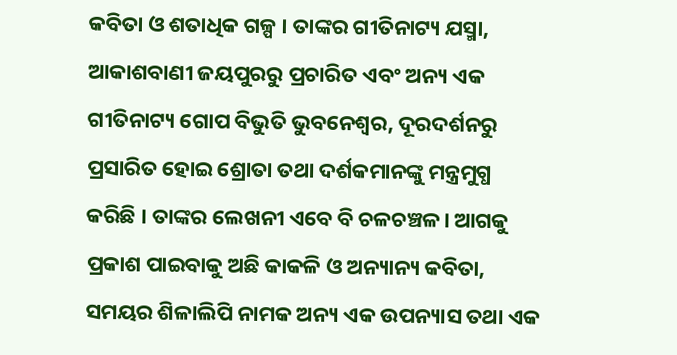କବିତା ଓ ଶତାଧିକ ଗଳ୍ପ । ତାଙ୍କର ଗୀତିନାଟ୍ୟ ଯସ୍ମା, ଆକାଶବାଣୀ ଜୟପୁରରୁ ପ୍ରଚାରିତ ଏବଂ ଅନ୍ୟ ଏକ ଗୀତିନାଟ୍ୟ ଗୋପ ବିଭୁତି ଭୁବନେଶ୍ବର, ଦୂରଦର୍ଶନରୁ ପ୍ରସାରିତ ହୋଇ ଶ୍ରୋତା ତଥା ଦର୍ଶକମାନଙ୍କୁ ମନ୍ତ୍ରମୁଗ୍ଧ କରିଛି । ତାଙ୍କର ଲେଖନୀ ଏବେ ବି ଚଳଚଞ୍ଚଳ। ଆଗକୁ ପ୍ରକାଶ ପାଇବାକୁ ଅଛି କାକଳି ଓ ଅନ୍ୟାନ୍ୟ କବିତା, ସମୟର ଶିଳାଲିପି ନାମକ ଅନ୍ୟ ଏକ ଉପନ୍ୟାସ ତଥା ଏକ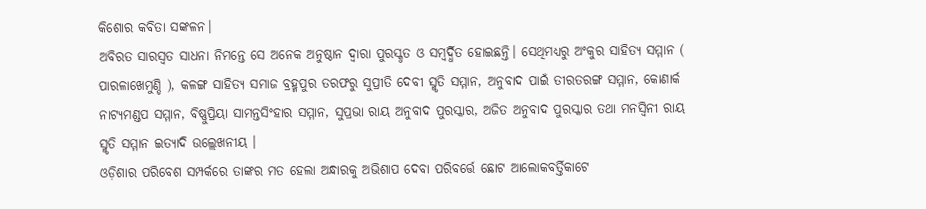କିଶୋର କବିତା ସଙ୍କଳନ।
ଅବିରତ ସାରସ୍ବତ ସାଧନା ନିମନ୍ତେ ସେ ଅନେକ ଅନୁଷ୍ଠାନ ଦ୍ୱାରା ପୁରସ୍କୃତ ଓ ସମ୍ବର୍ଦ୍ଧିତ ହୋଇଛନ୍ତି। ସେଥିମଧ୍ୟରୁ ଅଂକୁର ସାହିତ୍ୟ ସମ୍ମାନ ( ପାରଳାଖେମୁଣ୍ଡି ), କଳଙ୍ଗ ସାହିତ୍ୟ ସମାଜ ବ୍ରହ୍ମପୁର ତରଫରୁ ସୁପ୍ରୀତି ଦେବୀ ସ୍ମୃତି ସମ୍ମାନ, ଅନୁବାଦ ପାଇଁ ତୀରତରଙ୍ଗ ସମ୍ମାନ, କୋଣାର୍କ ନାଟ୍ୟମଣ୍ଡପ ସମ୍ମାନ, ବିଷ୍ଣୁପ୍ରିୟା ସାମନ୍ତସିଂହାର ସମ୍ମାନ, ସୁପ୍ରଭା ରାୟ ଅନୁବାଦ ପୁରସ୍କାର, ଅଜିତ ଅନୁବାଦ ପୁରସ୍କାର ତଥା ମନସ୍ବିନୀ ରାୟ ସ୍ମୃତି ସମ୍ମାନ ଇତ୍ୟାଦି ଉଲ୍ଲେଖନୀୟ ।
ଓଡ଼ିଶାର ପରିବେଶ ସମ୍ପର୍କରେ ତାଙ୍କର ମତ ହେଲା ଅନ୍ଧାରକୁ ଅଭିଶାପ ଦେବା ପରିବର୍ତ୍ତେ ଛୋଟ ଆଲୋକବର୍ତ୍ତିକାଟେ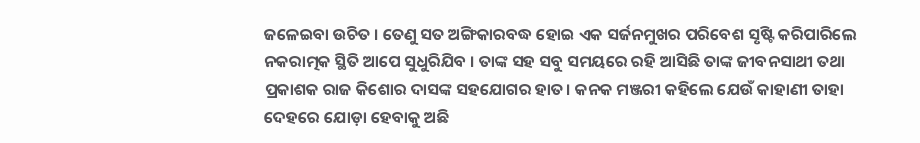ଜଳେଇବା ଉଚିତ । ତେଣୁ ସତ ଅଙ୍ଗିକାରବଦ୍ଧ ହୋଇ ଏକ ସର୍ଜନମୁଖର ପରିବେଶ ସୃଷ୍ଟି କରିପାରିଲେ ନକରାତ୍ମକ ସ୍ଥିତି ଆପେ ସୁଧୁରିଯିବ । ତାଙ୍କ ସହ ସବୁ ସମୟରେ ରହି ଆସିଛି ତାଙ୍କ ଜୀବନସାଥୀ ତଥା ପ୍ରକାଶକ ରାଜ କିଶୋର ଦାସଙ୍କ ସହଯୋଗର ହାତ। କନକ ମଞ୍ଜରୀ କହିଲେ ଯେଉଁ କାହାଣୀ ତାହା ଦେହରେ ଯୋଡ଼ା ହେବାକୁ ଅଛି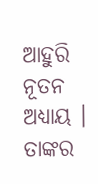ଆହୁରି ନୂତନ ଅଧ୍ୟାୟ । ତାଙ୍କର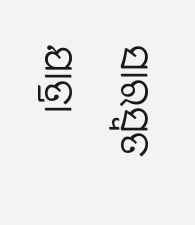ସାରସ୍ବତ ଯାତ୍ରା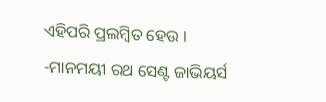ଏହିପରି ପ୍ରଲମ୍ବିତ ହେଉ ।
-ମାନମୟୀ ରଥ ସେଣ୍ଟ ଜାଭିୟର୍ସ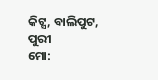କିଟ୍ସ, ବାଲିପୁଟ, ପୁରୀ
ମୋ: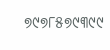୭୯୭୮୫୭୯୩୯୯